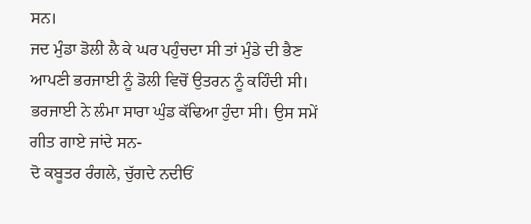ਸਨ।
ਜਦ ਮੁੰਡਾ ਡੋਲੀ ਲੈ ਕੇ ਘਰ ਪਹੁੰਚਦਾ ਸੀ ਤਾਂ ਮੁੰਡੇ ਦੀ ਭੈਣ ਆਪਣੀ ਭਰਜਾਈ ਨੂੰ ਡੋਲੀ ਵਿਚੋਂ ਉਤਰਨ ਨੂੰ ਕਹਿੰਦੀ ਸੀ। ਭਰਜਾਈ ਨੇ ਲੰਮਾ ਸਾਰਾ ਘੁੰਡ ਕੱਢਿਆ ਹੁੰਦਾ ਸੀ। ਉਸ ਸਮੇਂ ਗੀਤ ਗਾਏ ਜਾਂਦੇ ਸਨ-
ਦੋ ਕਬੂਤਰ ਰੰਗਲੇ, ਚੁੱਗਦੇ ਨਦੀਓਂ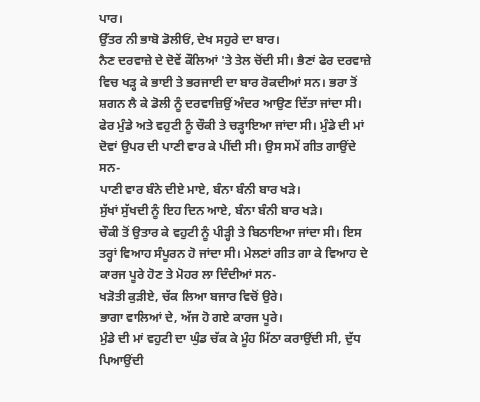ਪਾਰ।
ਉੱਤਰ ਨੀ ਭਾਬੋ ਡੋਲੀਓਂ, ਦੇਖ ਸਹੁਰੇ ਦਾ ਬਾਰ।
ਨੈਣ ਦਰਵਾਜ਼ੇ ਦੇ ਦੋਵੇਂ ਕੌਲਿਆਂ 'ਤੇ ਤੇਲ ਚੋਂਦੀ ਸੀ। ਭੈਣਾਂ ਫੇਰ ਦਰਵਾਜ਼ੇ ਵਿਚ ਖੜ੍ਹ ਕੇ ਭਾਈ ਤੇ ਭਰਜਾਈ ਦਾ ਬਾਰ ਰੋਕਦੀਆਂ ਸਨ। ਭਰਾ ਤੋਂ ਸ਼ਗਨ ਲੈ ਕੇ ਡੋਲੀ ਨੂੰ ਦਰਵਾਜ਼ਿਉਂ ਅੰਦਰ ਆਉਣ ਦਿੱਤਾ ਜਾਂਦਾ ਸੀ। ਫੇਰ ਮੁੰਡੇ ਅਤੇ ਵਹੁਟੀ ਨੂੰ ਚੌਕੀ ਤੇ ਚੜ੍ਹਾਇਆ ਜਾਂਦਾ ਸੀ। ਮੁੰਡੇ ਦੀ ਮਾਂ ਦੋਵਾਂ ਉਪਰ ਦੀ ਪਾਣੀ ਵਾਰ ਕੇ ਪੀਂਦੀ ਸੀ। ਉਸ ਸਮੇਂ ਗੀਤ ਗਾਉਂਦੇ ਸਨ-
ਪਾਣੀ ਵਾਰ ਬੰਨੇ ਦੀਏ ਮਾਏ, ਬੰਨਾ ਬੰਨੀ ਬਾਰ ਖੜੇ।
ਸੁੱਖਾਂ ਸੁੱਖਦੀ ਨੂੰ ਇਹ ਦਿਨ ਆਏ, ਬੰਨਾ ਬੰਨੀ ਬਾਰ ਖੜੇ।
ਚੌਕੀ ਤੋਂ ਉਤਾਰ ਕੇ ਵਹੁਟੀ ਨੂੰ ਪੀੜ੍ਹੀ ਤੇ ਬਿਠਾਇਆ ਜਾਂਦਾ ਸੀ। ਇਸ ਤਰ੍ਹਾਂ ਵਿਆਹ ਸੰਪੂਰਨ ਹੋ ਜਾਂਦਾ ਸੀ। ਮੇਲਣਾਂ ਗੀਤ ਗਾ ਕੇ ਵਿਆਹ ਦੇ ਕਾਰਜ ਪੂਰੇ ਹੋਣ ਤੇ ਮੋਹਰ ਲਾ ਦਿੰਦੀਆਂ ਸਨ-
ਖੜੋਤੀ ਕੁੜੀਏ, ਚੱਕ ਲਿਆ ਬਜਾਰ ਵਿਚੋਂ ਉਰੇ।
ਭਾਗਾ ਵਾਲਿਆਂ ਦੇ, ਅੱਜ ਹੋ ਗਏ ਕਾਰਜ ਪੂਰੇ।
ਮੁੰਡੇ ਦੀ ਮਾਂ ਵਹੁਟੀ ਦਾ ਘੁੰਡ ਚੱਕ ਕੇ ਮੂੰਹ ਮਿੱਠਾ ਕਰਾਉਂਦੀ ਸੀ, ਦੁੱਧ ਪਿਆਉਂਦੀ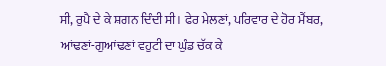ਸੀ, ਰੁਪੈ ਦੇ ਕੇ ਸ਼ਗਨ ਦਿੰਦੀ ਸੀ। ਫੇਰ ਮੇਲਣਾਂ, ਪਰਿਵਾਰ ਦੇ ਹੋਰ ਮੈਂਬਰ, ਆਂਢਣਾਂ-ਗੁਆਂਢਣਾਂ ਵਹੁਟੀ ਦਾ ਘੁੰਡ ਚੱਕ ਕੇ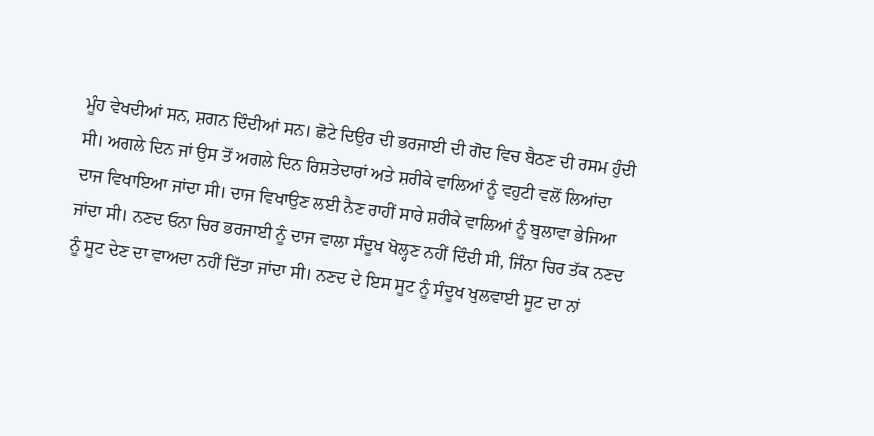ਮੂੰਹ ਵੇਖਦੀਆਂ ਸਨ, ਸ਼ਗਨ ਦਿੰਦੀਆਂ ਸਨ। ਛੋਟੇ ਦਿਉਰ ਦੀ ਭਰਜਾਈ ਦੀ ਗੋਦ ਵਿਚ ਬੈਠਣ ਦੀ ਰਸਮ ਹੁੰਦੀ ਸੀ। ਅਗਲੇ ਦਿਨ ਜਾਂ ਉਸ ਤੋਂ ਅਗਲੇ ਦਿਨ ਰਿਸ਼ਤੇਦਾਰਾਂ ਅਤੇ ਸ਼ਰੀਕੇ ਵਾਲਿਆਂ ਨੂੰ ਵਹੁਟੀ ਵਲੋਂ ਲਿਆਂਦਾ ਦਾਜ ਵਿਖਾਇਆ ਜਾਂਦਾ ਸੀ। ਦਾਜ ਵਿਖਾਉਣ ਲਈ ਨੈਣ ਰਾਹੀਂ ਸਾਰੇ ਸ਼ਰੀਕੇ ਵਾਲਿਆਂ ਨੂੰ ਬੁਲਾਵਾ ਭੇਜਿਆ ਜਾਂਦਾ ਸੀ। ਨਣਦ ਓਨਾ ਚਿਰ ਭਰਜਾਈ ਨੂੰ ਦਾਜ ਵਾਲਾ ਸੰਦੂਖ ਖੋਲ੍ਹਣ ਨਹੀਂ ਦਿੰਦੀ ਸੀ, ਜਿੰਨਾ ਚਿਰ ਤੱਕ ਨਣਦ ਨੂੰ ਸੂਟ ਦੇਣ ਦਾ ਵਾਅਦਾ ਨਹੀਂ ਦਿੱਤਾ ਜਾਂਦਾ ਸੀ। ਨਣਦ ਦੇ ਇਸ ਸੂਟ ਨੂੰ ਸੰਦੂਖ ਖੁਲਵਾਈ ਸੂਟ ਦਾ ਨਾਂ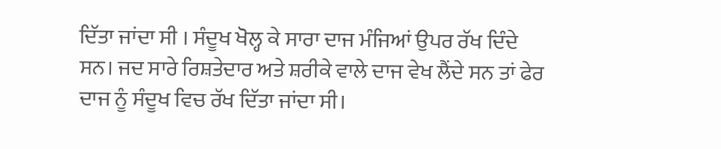ਦਿੱਤਾ ਜਾਂਦਾ ਸੀ । ਸੰਦੂਖ ਖੋਲ੍ਹ ਕੇ ਸਾਰਾ ਦਾਜ ਮੰਜਿਆਂ ਉਪਰ ਰੱਖ ਦਿੰਦੇ ਸਨ। ਜਦ ਸਾਰੇ ਰਿਸ਼ਤੇਦਾਰ ਅਤੇ ਸ਼ਰੀਕੇ ਵਾਲੇ ਦਾਜ ਵੇਖ ਲੈਂਦੇ ਸਨ ਤਾਂ ਫੇਰ ਦਾਜ ਨੂੰ ਸੰਦੂਖ ਵਿਚ ਰੱਖ ਦਿੱਤਾ ਜਾਂਦਾ ਸੀ।